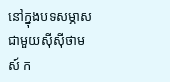នៅក្នុងបទសម្ភាសជាមួយស៊ីស៊ីថាមស៍ ក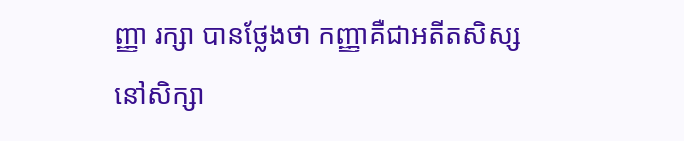ញ្ញា រក្សា បានថ្លែងថា កញ្ញាគឺជាអតីតសិស្សនៅសិក្សា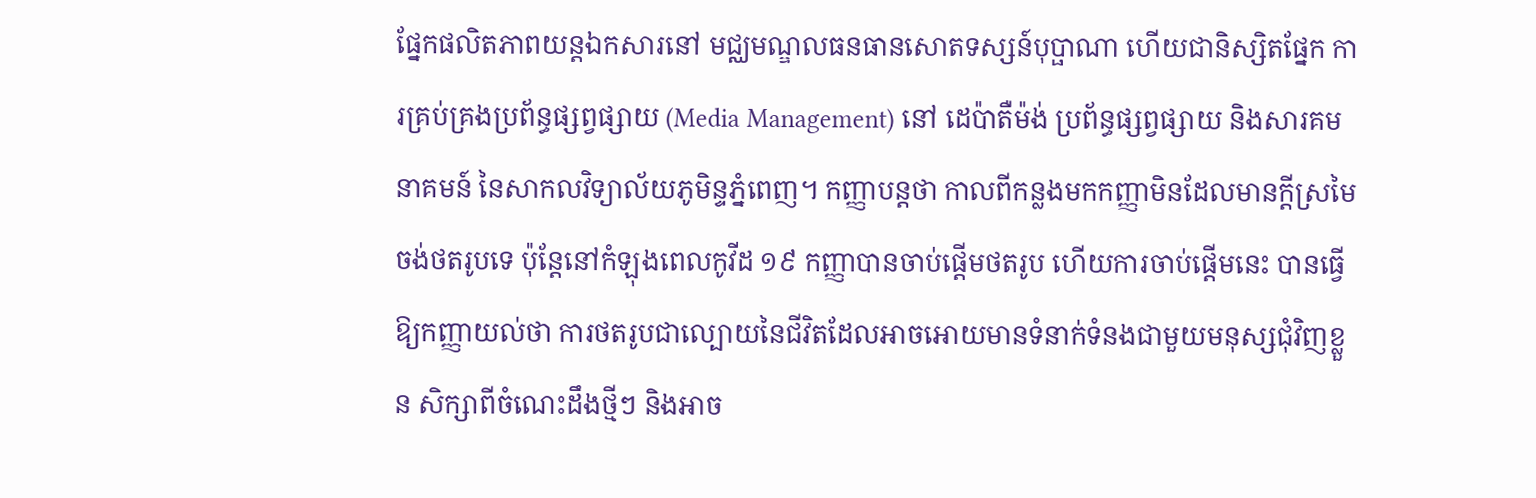ផ្នែកផលិតភាពយន្តឯកសារនៅ មជ្ឈមណ្ឌលធនធានសោតទស្សន៍បុប្ផាណា ហើយជានិស្សិតផ្នែក ការគ្រប់គ្រងប្រព័ន្ធផ្សព្វផ្សាយ (Media Management) នៅ ដេប៉ាតឺម៉ង់ ប្រព័ន្ធផ្សព្វផ្សាយ និងសារគមនាគមន៍ នៃសាកលវិទ្យាល័យភូមិន្ទភ្នំពេញ។ កញ្ញាបន្តថា កាលពីកន្លងមកកញ្ញាមិនដែលមានក្តីស្រមៃចង់ថតរូបទេ ប៉ុន្តែនៅកំឡុងពេលកូវីដ ១៩ កញ្ញាបានចាប់ផ្តើមថតរូប ហើយការចាប់ផ្ដើមនេះ បានធ្វើឱ្យកញ្ញាយល់ថា ការថតរូបជាល្បោយនៃជីវិតដែលអាចអោយមានទំនាក់ទំនងជាមួយមនុស្សជុំវិញខ្លួន សិក្សាពីចំណេះដឹងថ្មីៗ និងអាច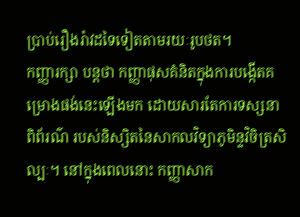ប្រាប់រឿងរ៉ាវដទៃទៀតតាមរយៈរូបថត។
កញ្ញារក្សា បន្តថា កញ្ញាផុសគំនិតក្នុងការបង្កើតគម្រោងផង់នេះឡើងមក ដោយសារតែការទស្សនាពិព័រណ៌ របស់និស្សិតនៃសាកលវិទ្យាភូមិន្ទវិចិត្រសិល្បៈ។ នៅក្នុងពេលនោះ កញ្ញាសាក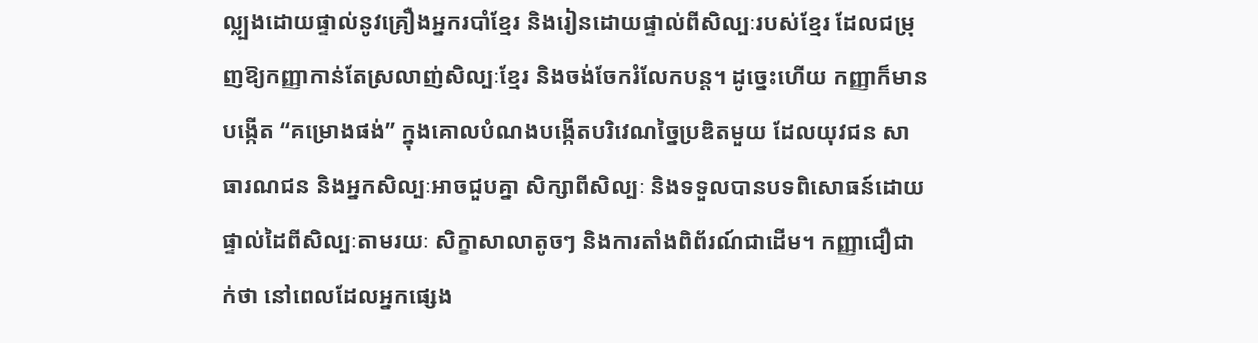ល្ល្បងដោយផ្ទាល់នូវគ្រឿងអ្នករបាំខ្មែរ និងរៀនដោយផ្ទាល់ពីសិល្បៈរបស់ខ្មែរ ដែលជម្រុញឱ្យកញ្ញាកាន់តែស្រលាញ់សិល្បៈខ្មែរ និងចង់ចែករំលែកបន្ត។ ដូច្នេះហើយ កញ្ញាក៏មានបង្កើត “គម្រោងផង់” ក្នុងគោលបំណងបង្កើតបរិវេណច្នៃប្រឌិតមួយ ដែលយុវជន សាធារណជន និងអ្នកសិល្បៈអាចជួបគ្នា សិក្សាពីសិល្បៈ និងទទួលបានបទពិសោធន៍ដោយផ្ទាល់ដៃពីសិល្បៈតាមរយៈ សិក្ខាសាលាតូចៗ និងការតាំងពិព័រណ៍ជាដើម។ កញ្ញាជឿជាក់ថា នៅពេលដែលអ្នកផ្សេង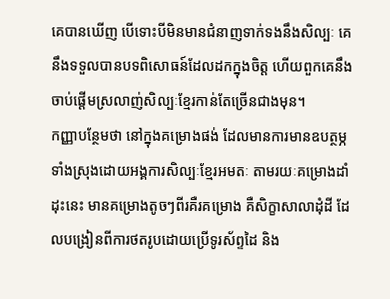គេបានឃើញ បើទោះបីមិនមានជំនាញទាក់ទងនឹងសិល្បៈ គេនឹងទទួលបានបទពិសោធន៍ដែលដកក្នុងចិត្ត ហើយពួកគេនឹងចាប់ផ្តើមស្រលាញ់សិល្បៈខ្មែរកាន់តែច្រើនជាងមុន។
កញ្ញាបន្ថែមថា នៅក្នុងគម្រោងផង់ ដែលមានការមានឧបត្ថម្ភទាំងស្រុងដោយអង្គការសិល្បៈខ្មែរអមតៈ តាមរយៈគម្រោងដាំដុះនេះ មានគម្រោងតូចៗពីរគឺរគម្រោង គឺសិក្ខាសាលាដុំដី ដែលបង្រៀនពីការថតរូបដោយប្រើទូរស័ព្ទដៃ និង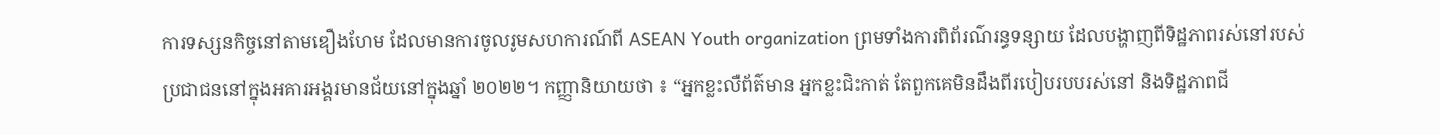ការទស្សនកិច្ចនៅតាមឌឿងហែម ដែលមានការចូលរូមសហការណ៍ពី ASEAN Youth organization ព្រមទាំងការពិព័រណ៌រន្ធទន្សាយ ដែលបង្ហាញពីទិដ្ឋភាពរស់នៅរបស់ប្រជាជននៅក្នុងអគារអង្គរមានជ័យនៅក្នុងឆ្នាំ ២០២២។ កញ្ញានិយាយថា ៖ “អ្នកខ្លះលឺព័ត៌មាន អ្នកខ្លះជិះកាត់ តែពួកគេមិនដឹងពីរបៀបរបបរស់នៅ និងទិដ្ឋភាពជី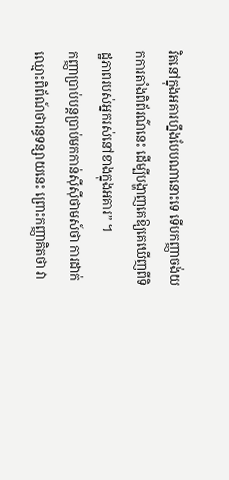វិតនៅក្នុងអគារហ្នឹងបែបណានោះទេ ទើបកញ្ញាចង់យកការតាំងពិព័រណ៌នេះ ដើម្បីបង្ហាញគេឱ្យគេឃើញពីទិដ្ឋភាពរបស់អ្នករស់នៅខាងក្នុងអគារ” ។
កញ្ញាប្រាប់បន្តប្រាប់មកកាន់ស៊ីស៊ីថាមស៍ថា ការដាក់ឈ្មោះពិព័ណ៍ថារន្ធទន្សាយនេះ ព្រោះកញ្ញាគិតថា វា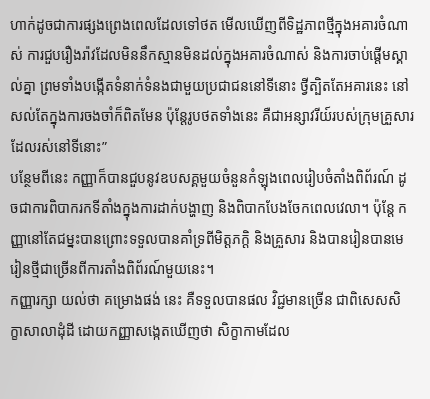ហាក់ដូចជាការផ្សងព្រេងពេលដែលទៅថត មើលឃើញពីទិដ្ឋភាពថ្មីក្នុងអគារចំណាស់ ការជួបរឿងរ៉ាវដែលមិននឹកស្មានមិនដល់ក្នុងអគារចំណាស់ និងការចាប់ផ្តើមស្គាល់គ្នា ព្រមទាំងបង្កើតទំនាក់ទំនងជាមួយប្រជាជននៅទីនោះ ថ្វីត្បិតតែអគារនេះ នៅសល់តែក្នុងការចងចាំក៏ពិតមែន ប៉ុន្តែរូបថតទាំងនេះ គឺជាអន្សាវរីយ៍របស់ក្រុមគ្រួសារដែលរស់នៅទីនោះ”
បន្ថែមពីនេះ កញ្ញាក៏បានជួបនូវឧបសគ្គមួយចំនួនកំឡុងពេលរៀបចំតាំងពិព័រណ៍ ដូចជាការពិបាករកទីតាំងក្នុងការដាក់បង្ហាញ និងពិបាកបែងចែកពេលវេលា។ ប៉ុន្តែ កញ្ញានៅតែជម្នះបានព្រោះទទួលបានគាំទ្រពីមិត្តភក្តិ និងគ្រួសារ និងបានរៀនបានមេរៀនថ្មីជាច្រើនពីការតាំងពិព័រណ៍មួយនេះ។
កញ្ញារក្សា យល់ថា គម្រោងផង់ នេះ គឺទទួលបានផល វិជ្ជមានច្រើន ជាពិសេសសិក្ខាសាលាដុំដី ដោយកញ្ញាសង្កេតឃើញថា សិក្ខាកាមដែល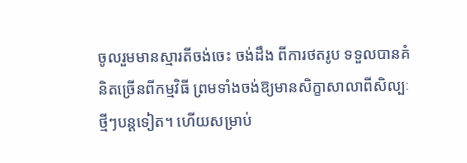ចូលរួមមានស្មារតីចង់ចេះ ចង់ដឹង ពីការថតរូប ទទួលបានគំនិតច្រើនពីកម្មវិធី ព្រមទាំងចង់ឱ្យមានសិក្ខាសាលាពីសិល្បៈថ្មីៗបន្តទៀត។ ហើយសម្រាប់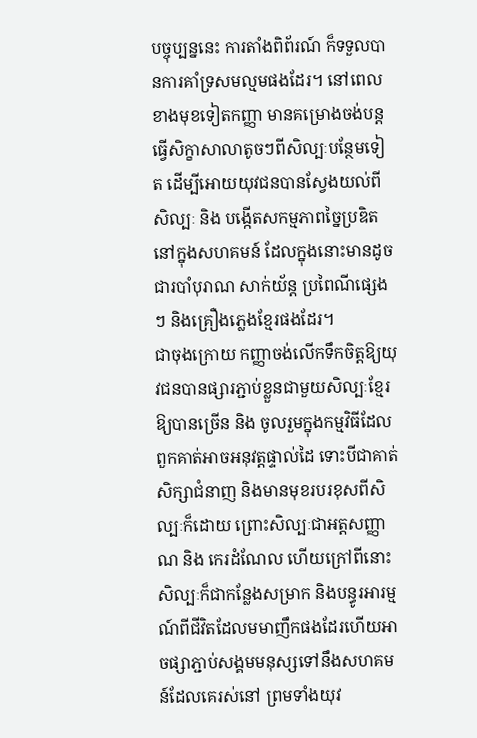បច្ចុប្បន្ននេះ ការតាំងពិព័រណ៍ ក៏ទទួលបានការគាំទ្រសមល្មមផងដែរ។ នៅពេលខាងមុខទៀតកញ្ញា មានគម្រោងចង់បន្តធ្វើសិក្ខាសាលាតូចៗពីសិល្បៈបន្ថែមទៀត ដើម្បីអោយយុវជនបានស្វែងយល់ពីសិល្បៈ និង បង្កើតសកម្មភាពច្នៃប្រឌិតនៅក្នុងសហគមន៍ ដែលក្នុងនោះមានដូចជារបាំបុរាណ សាក់យ័ន្ត ប្រពៃណីផ្សេងៗ និងគ្រឿងភ្លេងខ្មែរផងដែរ។
ជាចុងក្រោយ កញ្ញាចង់លើកទឹកចិត្តឱ្យយុវជនបានផ្សារភ្ជាប់ខ្លួនជាមួយសិល្បៈខ្មែរឱ្យបានច្រើន និង ចូលរួមក្នុងកម្មវិធីដែលពួកគាត់អាចអនុវត្តផ្ទាល់ដៃ ទោះបីជាគាត់សិក្សាជំនាញ និងមានមុខរបរខុសពីសិល្បៈក៏ដោយ ព្រោះសិល្បៈជាអត្តសញ្ញាណ និង កេរដំណែល ហើយក្រៅពីនោះ សិល្បៈក៏ជាកន្លែងសម្រាក និងបន្ធូរអារម្មណ៍ពីជីវិតដែលមមាញឹកផងដែរហើយអាចផ្សាភ្ជាប់សង្គមមនុស្សទៅនឹងសហគមន៍ដែលគេរស់នៅ ព្រមទាំងយុវ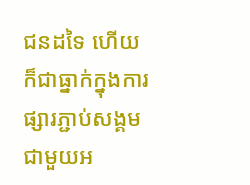ជនដទៃ ហើយក៏ជាធ្នាក់ក្នុងការផ្សារភ្ជាប់សង្គម ជាមួយអ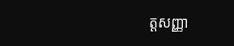ត្តសញ្ញា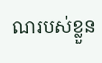ណរបស់ខ្លួន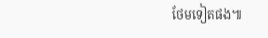ថែមទៀតផង៕